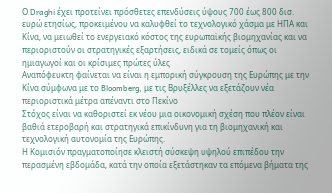Ο Draghi έχει προτείνει πρόσθετες επενδύσεις ύψους 700 έως 800 δισ. ευρώ ετησίως, προκειμένου να καλυφθεί το τεχνολογικό χάσμα με ΗΠΑ και Κίνα, να μειωθεί το ενεργειακό κόστος της ευρωπαϊκής βιομηχανίας και να περιοριστούν οι στρατηγικές εξαρτήσεις, ειδικά σε τομείς όπως οι ημιαγωγοί και οι κρίσιμες πρώτες ύλες
Αναπόφευκτη φαίνεται να είναι η εμπορική σύγκρουση της Ευρώπης με την Κίνα σύμφωνα με το Bloomberg, με τις Βρυξέλλες να εξετάζουν νέα περιοριστικά μέτρα απέναντι στο Πεκίνο
Στόχος είναι να καθοριστεί εκ νέου μια οικονομική σχέση που πλέον είναι βαθιά ετεροβαρή και στρατηγικά επικίνδυνη για τη βιομηχανική και τεχνολογική αυτονομία της Ευρώπης.
Η Κομισιόν πραγματοποίησε κλειστή σύσκεψη υψηλού επιπέδου την περασμένη εβδομάδα, κατά την οποία εξετάστηκαν τα επόμενα βήματα της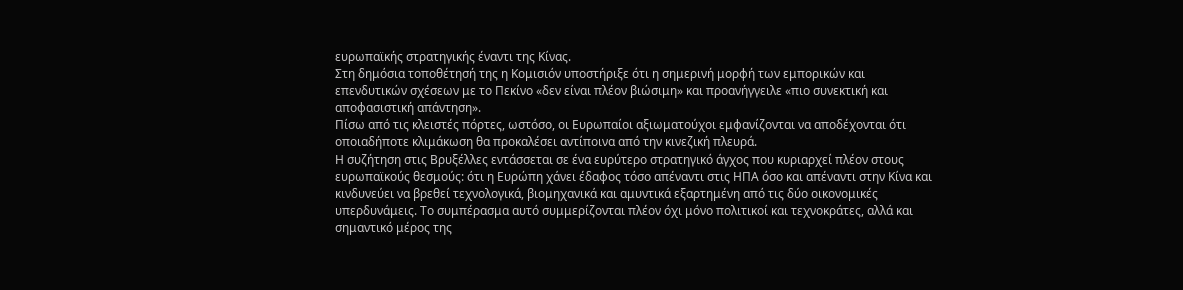ευρωπαϊκής στρατηγικής έναντι της Κίνας.
Στη δημόσια τοποθέτησή της η Κομισιόν υποστήριξε ότι η σημερινή μορφή των εμπορικών και επενδυτικών σχέσεων με το Πεκίνο «δεν είναι πλέον βιώσιμη» και προανήγγειλε «πιο συνεκτική και αποφασιστική απάντηση».
Πίσω από τις κλειστές πόρτες, ωστόσο, οι Ευρωπαίοι αξιωματούχοι εμφανίζονται να αποδέχονται ότι οποιαδήποτε κλιμάκωση θα προκαλέσει αντίποινα από την κινεζική πλευρά.
Η συζήτηση στις Βρυξέλλες εντάσσεται σε ένα ευρύτερο στρατηγικό άγχος που κυριαρχεί πλέον στους ευρωπαϊκούς θεσμούς: ότι η Ευρώπη χάνει έδαφος τόσο απέναντι στις ΗΠΑ όσο και απέναντι στην Κίνα και κινδυνεύει να βρεθεί τεχνολογικά, βιομηχανικά και αμυντικά εξαρτημένη από τις δύο οικονομικές υπερδυνάμεις. Το συμπέρασμα αυτό συμμερίζονται πλέον όχι μόνο πολιτικοί και τεχνοκράτες, αλλά και σημαντικό μέρος της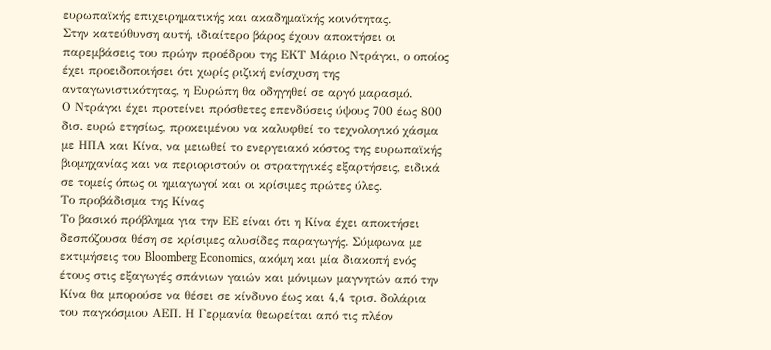ευρωπαϊκής επιχειρηματικής και ακαδημαϊκής κοινότητας.
Στην κατεύθυνση αυτή, ιδιαίτερο βάρος έχουν αποκτήσει οι παρεμβάσεις του πρώην προέδρου της ΕΚΤ Μάριο Ντράγκι, ο οποίος έχει προειδοποιήσει ότι χωρίς ριζική ενίσχυση της ανταγωνιστικότητας, η Ευρώπη θα οδηγηθεί σε αργό μαρασμό.
Ο Ντράγκι έχει προτείνει πρόσθετες επενδύσεις ύψους 700 έως 800 δισ. ευρώ ετησίως, προκειμένου να καλυφθεί το τεχνολογικό χάσμα με ΗΠΑ και Κίνα, να μειωθεί το ενεργειακό κόστος της ευρωπαϊκής βιομηχανίας και να περιοριστούν οι στρατηγικές εξαρτήσεις, ειδικά σε τομείς όπως οι ημιαγωγοί και οι κρίσιμες πρώτες ύλες.
Το προβάδισμα της Κίνας
Το βασικό πρόβλημα για την ΕΕ είναι ότι η Κίνα έχει αποκτήσει δεσπόζουσα θέση σε κρίσιμες αλυσίδες παραγωγής. Σύμφωνα με εκτιμήσεις του Bloomberg Economics, ακόμη και μία διακοπή ενός έτους στις εξαγωγές σπάνιων γαιών και μόνιμων μαγνητών από την Κίνα θα μπορούσε να θέσει σε κίνδυνο έως και 4,4 τρισ. δολάρια του παγκόσμιου ΑΕΠ. Η Γερμανία θεωρείται από τις πλέον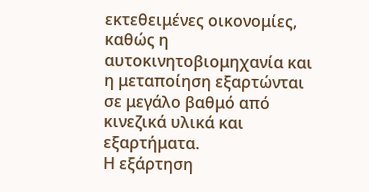εκτεθειμένες οικονομίες, καθώς η αυτοκινητοβιομηχανία και η μεταποίηση εξαρτώνται σε μεγάλο βαθμό από κινεζικά υλικά και εξαρτήματα.
Η εξάρτηση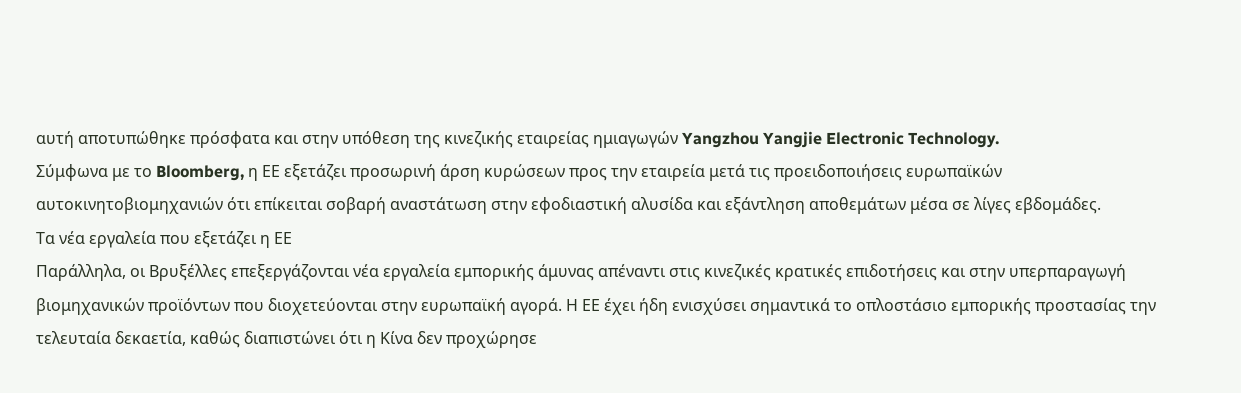αυτή αποτυπώθηκε πρόσφατα και στην υπόθεση της κινεζικής εταιρείας ημιαγωγών Yangzhou Yangjie Electronic Technology.
Σύμφωνα με το Bloomberg, η ΕΕ εξετάζει προσωρινή άρση κυρώσεων προς την εταιρεία μετά τις προειδοποιήσεις ευρωπαϊκών αυτοκινητοβιομηχανιών ότι επίκειται σοβαρή αναστάτωση στην εφοδιαστική αλυσίδα και εξάντληση αποθεμάτων μέσα σε λίγες εβδομάδες.
Τα νέα εργαλεία που εξετάζει η ΕΕ
Παράλληλα, οι Βρυξέλλες επεξεργάζονται νέα εργαλεία εμπορικής άμυνας απέναντι στις κινεζικές κρατικές επιδοτήσεις και στην υπερπαραγωγή βιομηχανικών προϊόντων που διοχετεύονται στην ευρωπαϊκή αγορά. Η ΕΕ έχει ήδη ενισχύσει σημαντικά το οπλοστάσιο εμπορικής προστασίας την τελευταία δεκαετία, καθώς διαπιστώνει ότι η Κίνα δεν προχώρησε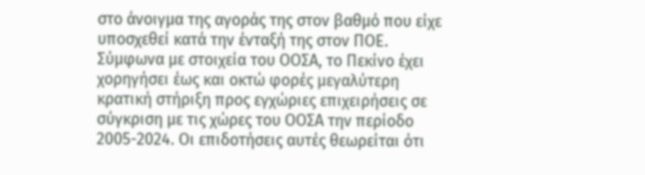στο άνοιγμα της αγοράς της στον βαθμό που είχε υποσχεθεί κατά την ένταξή της στον ΠΟΕ.
Σύμφωνα με στοιχεία του ΟΟΣΑ, το Πεκίνο έχει χορηγήσει έως και οκτώ φορές μεγαλύτερη κρατική στήριξη προς εγχώριες επιχειρήσεις σε σύγκριση με τις χώρες του ΟΟΣΑ την περίοδο 2005-2024. Οι επιδοτήσεις αυτές θεωρείται ότι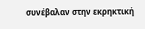συνέβαλαν στην εκρηκτική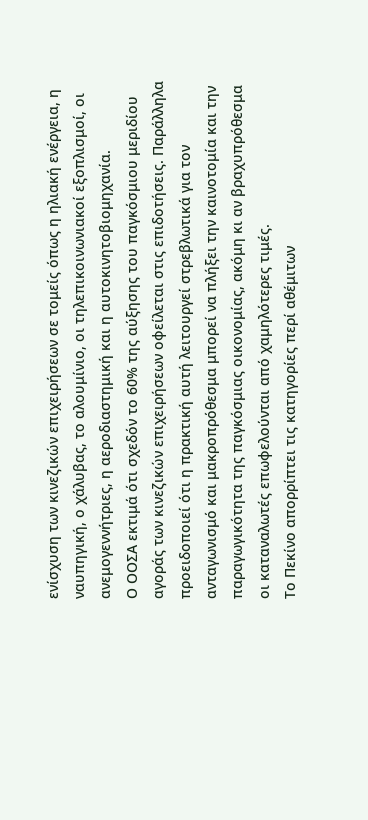ενίσχυση των κινεζικών επιχειρήσεων σε τομείς όπως η ηλιακή ενέργεια, η ναυπηγική, ο χάλυβας, το αλουμίνιο, οι τηλεπικοινωνιακοί εξοπλισμοί, οι ανεμογεννήτριες, η αεροδιαστημική και η αυτοκινητοβιομηχανία.
Ο ΟΟΣΑ εκτιμά ότι σχεδόν το 60% της αύξησης του παγκόσμιου μεριδίου αγοράς των κινεζικών επιχειρήσεων οφείλεται στις επιδοτήσεις. Παράλληλα προειδοποιεί ότι η πρακτική αυτή λειτουργεί στρεβλωτικά για τον ανταγωνισμό και μακροπρόθεσμα μπορεί να πλήξει την καινοτομία και την παραγωγικότητα της παγκόσμιας οικονομίας, ακόμη κι αν βραχυπρόθεσμα οι καταναλωτές επωφελούνται από χαμηλότερες τιμές.
Το Πεκίνο απορρίπτει τις κατηγορίες περί αθέμιτων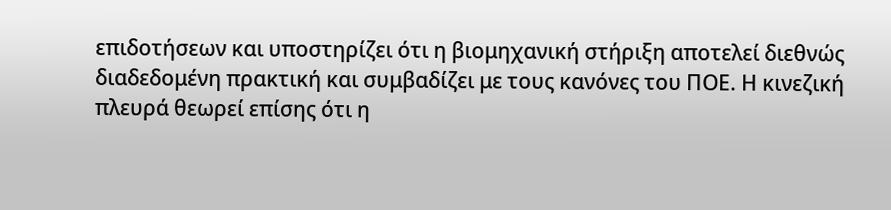επιδοτήσεων και υποστηρίζει ότι η βιομηχανική στήριξη αποτελεί διεθνώς διαδεδομένη πρακτική και συμβαδίζει με τους κανόνες του ΠΟΕ. Η κινεζική πλευρά θεωρεί επίσης ότι η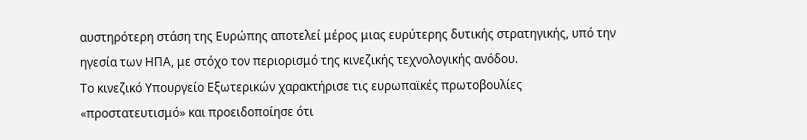αυστηρότερη στάση της Ευρώπης αποτελεί μέρος μιας ευρύτερης δυτικής στρατηγικής, υπό την ηγεσία των ΗΠΑ, με στόχο τον περιορισμό της κινεζικής τεχνολογικής ανόδου.
Το κινεζικό Υπουργείο Εξωτερικών χαρακτήρισε τις ευρωπαϊκές πρωτοβουλίες «προστατευτισμό» και προειδοποίησε ότι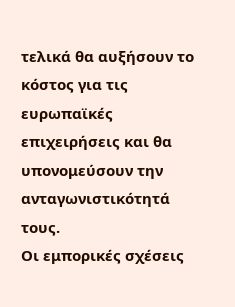τελικά θα αυξήσουν το κόστος για τις ευρωπαϊκές επιχειρήσεις και θα υπονομεύσουν την ανταγωνιστικότητά τους.
Οι εμπορικές σχέσεις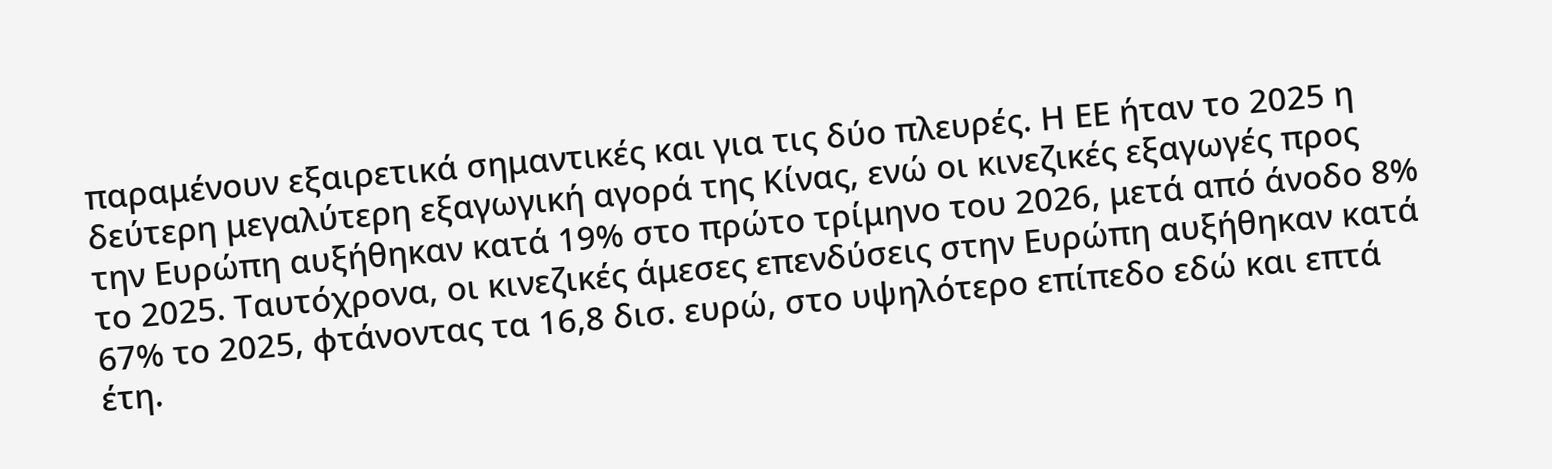παραμένουν εξαιρετικά σημαντικές και για τις δύο πλευρές. Η ΕΕ ήταν το 2025 η δεύτερη μεγαλύτερη εξαγωγική αγορά της Κίνας, ενώ οι κινεζικές εξαγωγές προς την Ευρώπη αυξήθηκαν κατά 19% στο πρώτο τρίμηνο του 2026, μετά από άνοδο 8% το 2025. Ταυτόχρονα, οι κινεζικές άμεσες επενδύσεις στην Ευρώπη αυξήθηκαν κατά 67% το 2025, φτάνοντας τα 16,8 δισ. ευρώ, στο υψηλότερο επίπεδο εδώ και επτά έτη.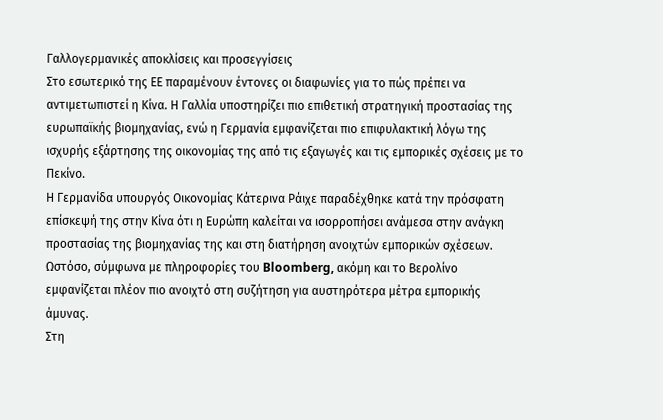Γαλλογερμανικές αποκλίσεις και προσεγγίσεις
Στο εσωτερικό της ΕΕ παραμένουν έντονες οι διαφωνίες για το πώς πρέπει να αντιμετωπιστεί η Κίνα. Η Γαλλία υποστηρίζει πιο επιθετική στρατηγική προστασίας της ευρωπαϊκής βιομηχανίας, ενώ η Γερμανία εμφανίζεται πιο επιφυλακτική λόγω της ισχυρής εξάρτησης της οικονομίας της από τις εξαγωγές και τις εμπορικές σχέσεις με το Πεκίνο.
Η Γερμανίδα υπουργός Οικονομίας Κάτερινα Ράιχε παραδέχθηκε κατά την πρόσφατη επίσκεψή της στην Κίνα ότι η Ευρώπη καλείται να ισορροπήσει ανάμεσα στην ανάγκη προστασίας της βιομηχανίας της και στη διατήρηση ανοιχτών εμπορικών σχέσεων. Ωστόσο, σύμφωνα με πληροφορίες του Bloomberg, ακόμη και το Βερολίνο εμφανίζεται πλέον πιο ανοιχτό στη συζήτηση για αυστηρότερα μέτρα εμπορικής άμυνας.
Στη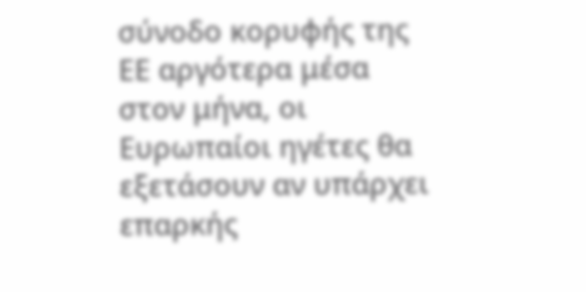σύνοδο κορυφής της ΕΕ αργότερα μέσα στον μήνα, οι Ευρωπαίοι ηγέτες θα εξετάσουν αν υπάρχει επαρκής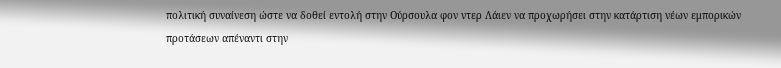πολιτική συναίνεση ώστε να δοθεί εντολή στην Ούρσουλα φον ντερ Λάιεν να προχωρήσει στην κατάρτιση νέων εμπορικών προτάσεων απέναντι στην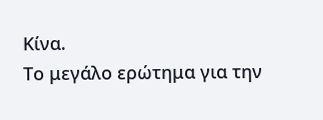Κίνα.
Το μεγάλο ερώτημα για την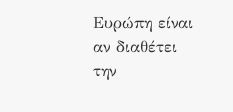Ευρώπη είναι αν διαθέτει την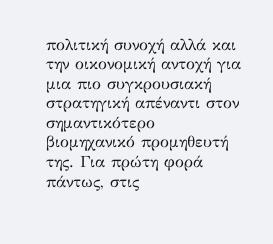πολιτική συνοχή αλλά και την οικονομική αντοχή για μια πιο συγκρουσιακή στρατηγική απέναντι στον σημαντικότερο βιομηχανικό προμηθευτή της. Για πρώτη φορά πάντως, στις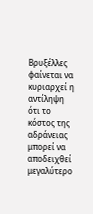Βρυξέλλες φαίνεται να κυριαρχεί η αντίληψη ότι το κόστος της αδράνειας μπορεί να αποδειχθεί μεγαλύτερο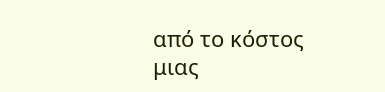από το κόστος μιας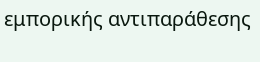εμπορικής αντιπαράθεσης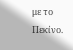με το Πεκίνο.